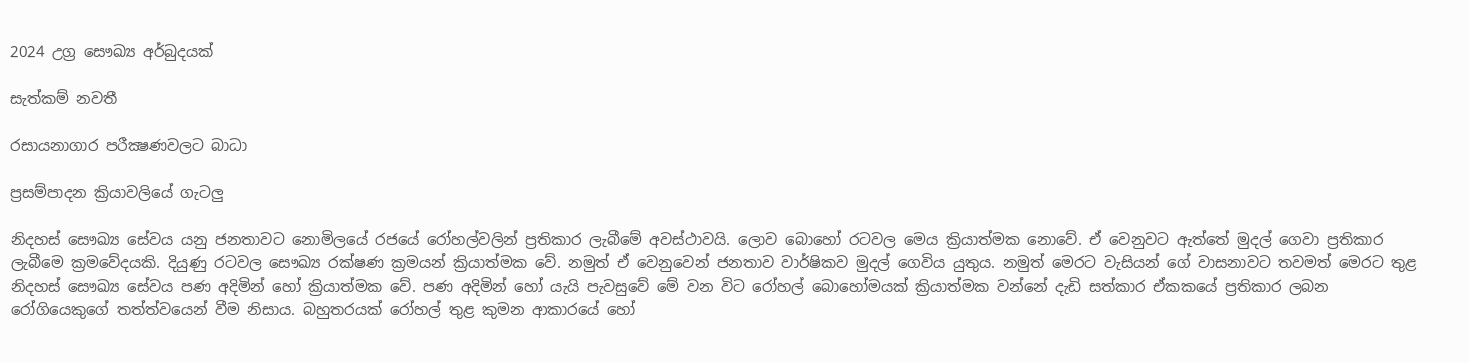2024 උග්‍ර සෞඛ්‍ය අර්බුදයක්

සැත්කම් නවතී

රසායනාගාර පරීක්‍ෂණවලට බාධා

ප්‍රසම්පාදන ක්‍රියාවලියේ ගැටලු

නිදහස් සෞඛ්‍ය සේවය යනු ජනතාවට නොමිලයේ රජයේ රෝහල්වලින් ප්‍රතිකාර ලැබීමේ අවස්ථාවයි. ලොව බොහෝ රටවල මෙය ක්‍රියාත්මක නොවේ. ඒ වෙනුවට ඇත්තේ මුදල් ගෙවා ප්‍රතිකාර ලැබීමෙ ක්‍රමවේදයකි. දියුණු රටවල සෞඛ්‍ය රක්ෂණ ක්‍රමයන් ක්‍රියාත්මක වේ. නමුත් ඒ වෙනුවෙන් ජනතාව වාර්ෂිකව මුදල් ගෙවිය යුතුය. නමුත් මෙරට වැසියන් ගේ වාසනාවට තවමත් මෙරට තුළ නිදහස් සෞඛ්‍ය සේවය පණ අදිමින් හෝ ක්‍රියාත්මක වේ. පණ අදිමින් හෝ යැයි පැවසුවේ මේ වන විට රෝහල් බොහෝමයක් ක්‍රියාත්මක වන්නේ දැඩි සත්කාර ඒකකයේ ප්‍රතිකාර ලබන රෝගියෙකුගේ තත්ත්වයෙන් වීම නිසාය. බහුතරයක් රෝහල් තුළ කුමන ආකාරයේ හෝ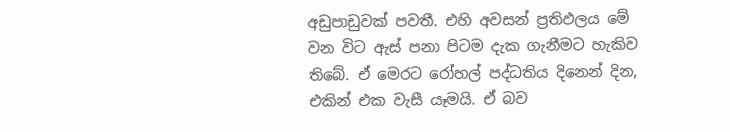අඩුපාඩුවක් පවතී. එහි අවසන් ප්‍රතිඵලය මේ වන විට ඇස් පනා පිටම දැක ගැනීමට හැකිව තිබේ. ඒ මෙරට රෝහල් පද්ධතිය දිනෙන් දින, එකින් එක වැසී යෑමයි. ඒ බව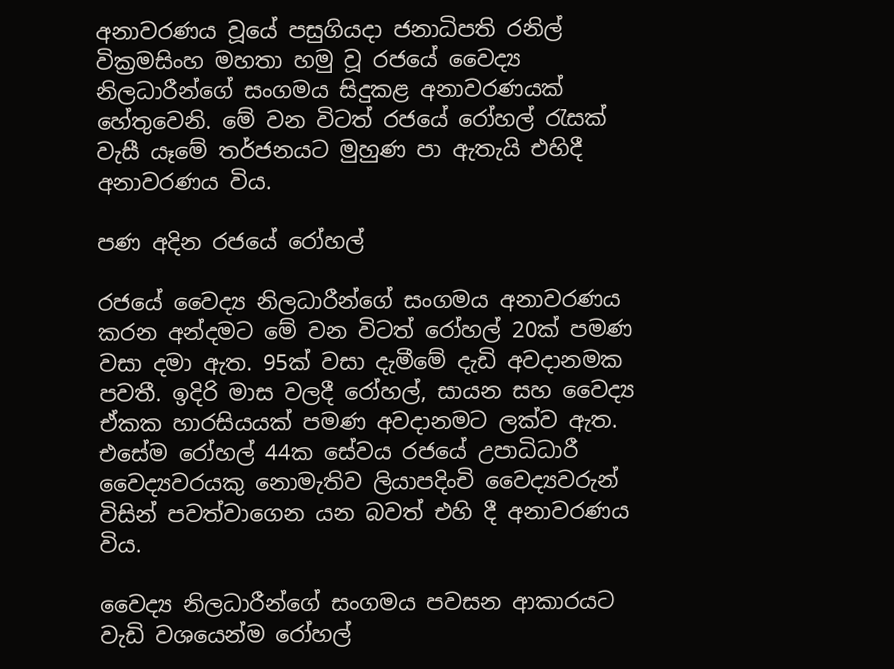අනාවරණය වූයේ පසුගියදා ජනාධිපති රනිල් වික්‍රමසිංහ මහතා හමු වූ රජයේ වෛද්‍ය නිලධාරීන්ගේ සංගමය සිදුකළ අනාවරණයක් හේතුවෙනි. මේ වන විටත් රජයේ රෝහල් රැසක් වැසී යෑමේ තර්ජනයට මුහුණ පා ඇතැයි එහිදී අනාවරණය විය.

පණ අදින රජයේ රෝහල්

රජයේ වෛද්‍ය නිලධාරීන්ගේ සංගමය අනාවරණය කරන අන්දමට මේ වන විටත් රෝහල් 20ක් පමණ වසා දමා ඇත. 95ක් වසා දැමීමේ දැඩි අවදානමක පවතී. ඉදිරි මාස වලදී රෝහල්, සායන සහ වෛද්‍ය ඒකක හාරසියයක් පමණ අවදානමට ලක්ව ඇත. එසේම රෝහල් 44ක සේවය රජයේ උපාධිධාරී වෛද්‍යවරයකු නොමැතිව ලියාපදිංචි වෛද්‍යවරුන් විසින් පවත්වාගෙන යන බවත් එහි දී අනාවරණය විය.

වෛද්‍ය නිලධාරීන්ගේ සංගමය පවසන ආකාරයට වැඩි වශයෙන්ම රෝහල්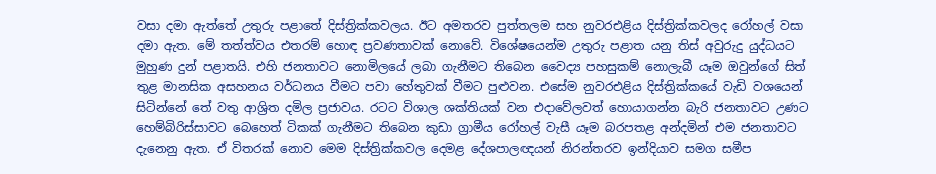වසා දමා ඇත්තේ උතුරු පළාතේ දිස්ත්‍රික්කවලය. ඊට අමතරව පුත්තලම සහ නුවරඑළිය දිස්ත්‍රික්කවලද රෝහල් වසා දමා ඇත. මේ තත්ත්වය එතරම් හොඳ ප්‍රවණතාවක් නොවේ. විශේෂයෙන්ම උතුරු පළාත යනු තිස් අවුරුදු යුද්ධයට මුහුණ දුන් පළාතයි. එහි ජනතාවට නොමිලයේ ලබා ගැනීමට තිබෙන වෛද්‍ය පහසුකම් නොලැබී යෑම ඔවුන්ගේ සිත් තුළ මානසික අසහනය වර්ධනය වීමට පවා හේතුවක් වීමට පුළුවන. එසේම නුවරඑළිය දිස්ත්‍රික්කයේ වැඩි වශයෙන් සිටින්නේ තේ වතු ආශ්‍රිත දමිල ප්‍රජාවය. රටට විශාල ශක්තියක් වන එදාවේලවත් හොයාගන්න බැරි ජනතාවට උණට හෙම්බිරිස්සාවට බෙහෙත් ටිකක් ගැනීමට තිබෙන කුඩා ග්‍රාමීය රෝහල් වැසී යෑම බරපතළ අන්දමින් එම ජනතාවට දැනෙනු ඇත. ඒ විතරක් නොව මෙම දිස්ත්‍රික්කවල දෙමළ දේශපාලඥයන් නිරන්තරව ඉන්දියාව සමග සමීප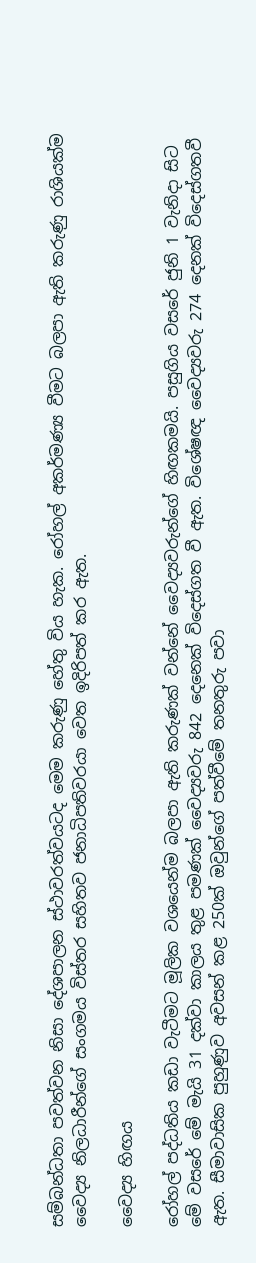සම්බන්ධතා පවත්වන නිසා දේශපාලන ස්ථාවරත්වයටද මෙම කරුණු හේතු විය හැක. රෝහල් අකර්මණ්‍ය වීමට බලපා ඇති කරුණු රාශියක්ම වෛද්‍ය නිලධාරීන්ගේ සංගමය විස්තර සහිතව ජනාධිපතිවරයා වෙත ඉදිරිපත් කර ඇත.

වෛද්‍ය හිඟය

රෝහල් පද්ධතිය කඩා වැටීමට මූලික වශයෙන්ම බලපා ඇති කරුණක් වන්නේ වෛද්‍යවරුන්ගේ හිඟකමයි. පසුගිය වසරේ ජුනි 1 වැනිදා සිට මේ වසරේ මේ මැයි 31 දක්වා කාලය තුළ පමණක් වෛද්‍යවරු 842 දෙනෙක් විදෙස්ගත වී ඇත. විශේෂඥ වෛද්‍යවරු 274 දෙනක් විදෙස්ගතවී ඇත. සීමාවාසික පුහුණුව අවසන් කළ 250ක් ඔවුන්ගේ පත්වීමේ තනතුරු පවා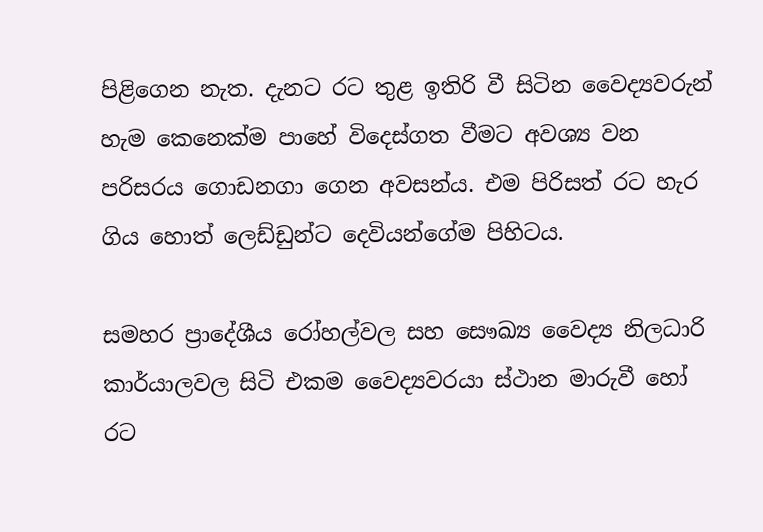පිළිගෙන නැත. දැනට රට තුළ ඉතිරි වී සිටින වෛද්‍යවරුන් හැම කෙනෙක්ම පාහේ විදෙස්ගත වීමට අවශ්‍ය වන පරිසරය ගොඩනගා ගෙන අවසන්ය. එම පිරිසත් රට හැර ගිය හොත් ලෙඩ්ඩුන්ට දෙවියන්ගේම පිහිටය.

සමහර ප්‍රාදේශීය රෝහල්වල සහ සෞඛ්‍ය වෛද්‍ය නිලධාරි කාර්යාලවල සිටි එකම වෛද්‍යවරයා ස්ථාන මාරුවී හෝ රට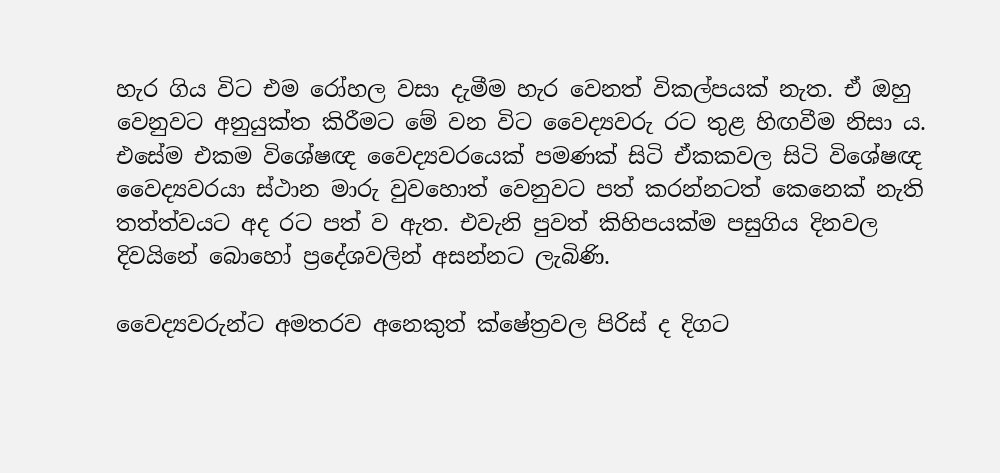හැර ගිය විට එම රෝහල වසා දැමීම හැර වෙනත් විකල්පයක් නැත. ඒ ඔහු වෙනුවට අනුයුක්ත කිරීමට මේ වන විට වෛද්‍යවරු රට තුළ හිඟවීම නිසා ය. එසේම එකම විශේෂඥ වෛද්‍යවරයෙක් පමණක් සිටි ඒකකවල සිටි විශේෂඥ වෛද්‍යවරයා ස්ථාන මාරු වුවහොත් වෙනුවට පත් කරන්නටත් කෙනෙක් නැති තත්ත්වයට අද රට පත් ව ඇත. එවැනි පුවත් කිහිපයක්ම පසුගිය දිනවල දිවයිනේ බොහෝ ප්‍රදේශවලින් අසන්නට ලැබිණි.

වෛද්‍යවරුන්ට අමතරව අනෙකුත් ක්ෂේත්‍රවල පිරිස් ද දිගට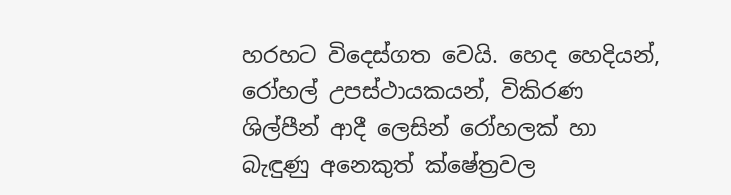හරහට විදෙස්ගත වෙයි. හෙද හෙදියන්, රෝහල් උපස්ථායකයන්, විකිරණ ශිල්පීන් ආදී ලෙසින් රෝහලක් හා බැඳුණු අනෙකුත් ක්ෂේත්‍රවල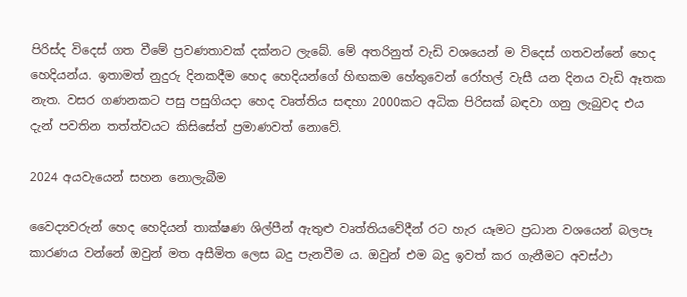පිරිස්ද විදෙස් ගත වීමේ ප්‍රවණතාවක් දක්නට ලැබේ. මේ අතරිනුත් වැඩි වශයෙන් ම විදෙස් ගතවන්නේ හෙද හෙදියන්ය. ඉතාමත් නුදුරු දිනකදීම හෙද හෙදියන්ගේ හිඟකම හේතුවෙන් රෝහල් වැසී යන දිනය වැඩි ඈතක නැත. වසර ගණනකට පසු පසුගියදා හෙද වෘත්තිය සඳහා 2000කට අධික පිරිසක් බඳවා ගනු ලැබුවද එය දැන් පවතින තත්ත්වයට කිසිසේත් ප්‍රමාණවත් නොවේ.

2024 අයවැයෙන් සහන නොලැබීම

වෛද්‍යවරුන් හෙද හෙදියන් තාක්ෂණ ශිල්පීන් ඇතුළු වෘත්තියවේදීන් රට හැර යෑමට ප්‍රධාන වශයෙන් බලපෑ කාරණය වන්නේ ඔවුන් මත අසීමිත ලෙස බදු පැනවීම ය. ඔවුන් එම බදු ඉවත් කර ගැනීමට අවස්ථා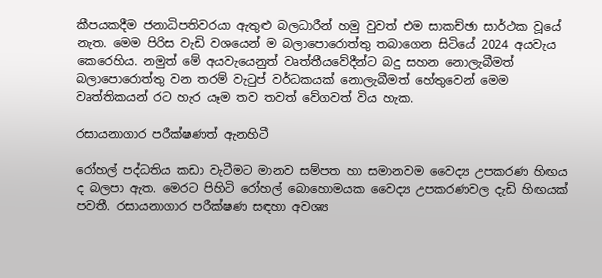කීපයකදීම ජනාධිපතිවරයා ඇතුළු බලධාරීන් හමු වුවත් එම සාකච්ඡා සාර්ථක වූයේ නැත. මෙම පිරිස වැඩි වශයෙන් ම බලාපොරොත්තු තබාගෙන සිටියේ 2024 අයවැය කෙරෙහිය. නමුත් මේ අයවැයෙනුත් වෘත්තීයවේදීන්ට බදු සහන නොලැබීමත් බලාපොරොත්තු වන තරම් වැටුප් වර්ධකයක් නොලැබීමත් හේතුවෙන් මෙම වෘත්තිකයන් රට හැර යෑම තව තවත් වේගවත් විය හැක.

රසායනාගාර පරීක්ෂණත් ඇනහිටී

රෝහල් පද්ධතිය කඩා වැටීමට මානව සම්පත හා සමානවම වෛද්‍ය උපකරණ හිඟය ද බලපා ඇත. මෙරට පිහිටි රෝහල් බොහොමයක වෛද්‍ය උපකරණවල දැඩි හිඟයක් පවතී. රසායනාගාර පරීක්ෂණ සඳහා අවශ්‍ය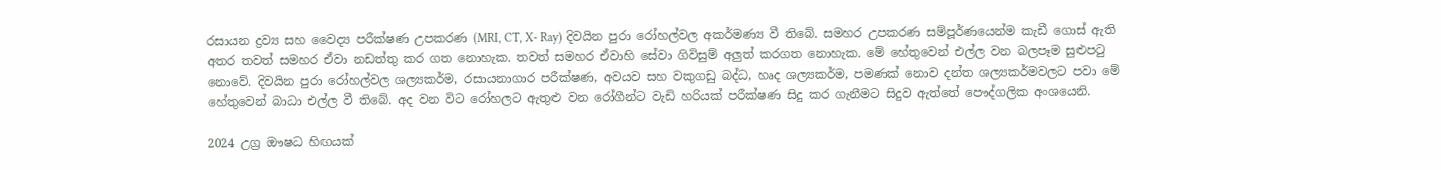රසායන ද්‍රව්‍ය සහ වෛද්‍ය පරීක්ෂණ උපකරණ (MRI, CT, X- Ray) දිවයින පුරා රෝහල්වල අකර්මණ්‍ය වී තිබේ. සමහර උපකරණ සම්පූර්ණයෙන්ම කැඩී ගොස් ඇති අතර තවත් සමහර ඒවා නඩත්තු කර ගත නොහැක. තවත් සමහර ඒවාහි සේවා ගිවිසුම් අලුත් කරගත නොහැක. මේ හේතුවෙන් එල්ල වන බලපෑම සුළුපටු නොවේ. දිවයින පුරා රෝහල්වල ශල්‍යකර්ම, රසායනාගාර පරීක්ෂණ, අවයව සහ වකුගඩු බද්ධ, හෘද ශල්‍යකර්ම, පමණක් නොව දන්ත ශල්‍යකර්මවලට පවා මේ හේතුවෙන් බාධා එල්ල වී තිබේ. අද වන විට රෝහලට ඇතුළු වන රෝගීන්ට වැඩි හරියක් පරීක්ෂණ සිදු කර ගැනීමට සිදුව ඇත්තේ පෞද්ගලික අංශයෙනි.

2024 උග්‍ර ඖෂධ හිඟයක්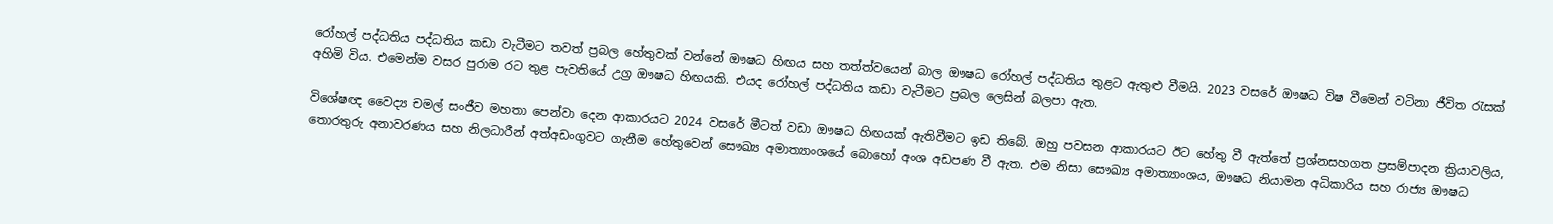රෝහල් පද්ධතිය පද්ධතිය කඩා වැටීමට තවත් ප්‍රබල හේතුවක් වන්නේ ඖෂධ හිඟය සහ තත්ත්වයෙන් බාල ඖෂධ රෝහල් පද්ධතිය තුළට ඇතුළු වීමයි. 2023 වසරේ ඖෂධ විෂ වීමෙන් වටිනා ජීවිත රැසක් අහිමි විය. එමෙන්ම වසර පුරාම රට තුළ පැවතියේ උග්‍ර ඖෂධ හිඟයකි. එයද රෝහල් පද්ධතිය කඩා වැටීමට ප්‍රබල ලෙසින් බලපා ඇත.

විශේෂඥ වෛද්‍ය චමල් සංජීව මහතා පෙන්වා දෙන ආකාරයට 2024 වසරේ මීටත් වඩා ඖෂධ හිඟයක් ඇතිවීමට ඉඩ තිබේ. ඔහු පවසන ආකාරයට ඊට හේතු වී ඇත්තේ ප්‍රශ්නසහගත ප්‍රසම්පාදන ක්‍රියාවලිය, තොරතුරු අනාවරණය සහ නිලධාරීන් අත්අඩංගුවට ගැනීම හේතුවෙන් සෞඛ්‍ය අමාත්‍යාංශයේ බොහෝ අංශ අඩපණ වී ඇත. එම නිසා සෞඛ්‍ය අමාත්‍යාංශය, ඖෂධ නියාමන අධිකාරිය සහ රාජ්‍ය ඖෂධ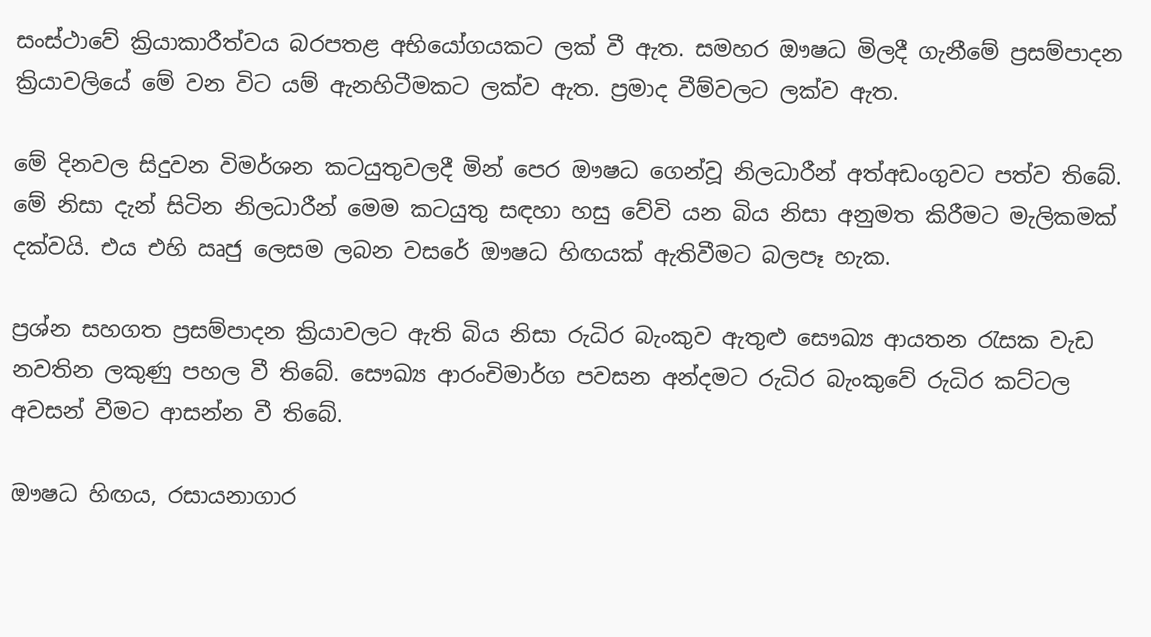සංස්ථාවේ ක්‍රියාකාරීත්වය බරපතළ අභියෝගයකට ලක් වී ඇත. සමහර ඖෂධ මිලදී ගැනීමේ ප්‍රසම්පාදන ක්‍රියාවලියේ මේ වන විට යම් ඇනහිටීමකට ලක්ව ඇත. ප්‍රමාද වීම්වලට ලක්ව ඇත.

මේ දිනවල සිදුවන විමර්ශන කටයුතුවලදී මින් පෙර ඖෂධ ගෙන්වූ නිලධාරීන් අත්අඩංගුවට පත්ව තිබේ. මේ නිසා දැන් සිටින නිලධාරීන් මෙම කටයුතු සඳහා හසු වේවි යන බිය නිසා අනුමත කිරීමට මැලිකමක් දක්වයි. එය එහි ඍජු ලෙසම ලබන වසරේ ඖෂධ හිඟයක් ඇතිවීමට බලපෑ හැක.

ප්‍රශ්න සහගත ප්‍රසම්පාදන ක්‍රියාවලට ඇති බිය නිසා රුධිර බැංකුව ඇතුළු සෞඛ්‍ය ආයතන රැසක වැඩ නවතින ලකුණු පහල වී තිබේ. සෞඛ්‍ය ආරංචිමාර්ග පවසන අන්දමට රුධිර බැංකුවේ රුධිර කට්ටල අවසන් වීමට ආසන්න වී තිබේ.

ඖෂධ හිඟය, රසායනාගාර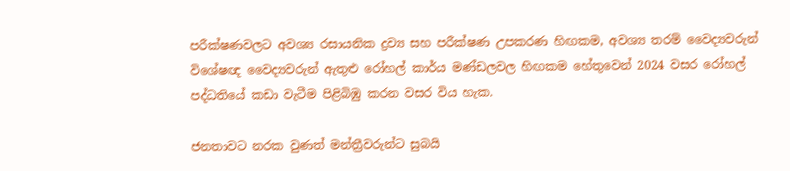පරීක්ෂණවලට අවශ්‍ය රසායනික ද්‍රව්‍ය සහ පරීක්ෂණ උපකරණ හිඟකම, අවශ්‍ය තරම් වෛද්‍යවරුන් විශේෂඥ වෛද්‍යවරුන් ඇතුළු රෝහල් කාර්ය මණ්ඩලවල හිඟකම හේතුවෙන් 2024 වසර රෝහල් පද්ධතියේ කඩා වැටීම පිළිබිඹු කරන වසර විය හැක.

ජනතාවට නරක වුණත් මන්ත්‍රීවරුන්ට සුබයි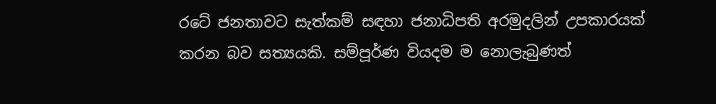රටේ ජනතාවට සැත්කම් සඳහා ජනාධිපති අරමුදලින් උපකාරයක් කරන බව සත්‍යයකි. සම්පූර්ණ වියදම ම නොලැබුණත්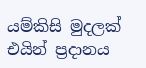යම්කිසි මුදලක් එයින් ප්‍රදානය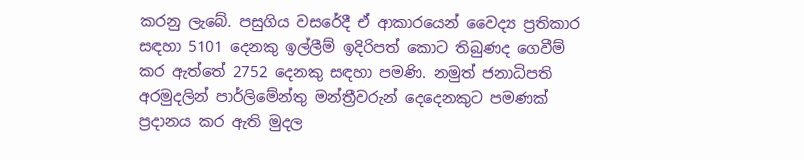කරනු ලැබේ. පසුගිය වසරේදී ඒ ආකාරයෙන් වෛද්‍ය ප්‍රතිකාර සඳහා 5101 දෙනකු ඉල්ලීම් ඉදිරිපත් කොට තිබුණද ගෙවීම් කර ඇත්තේ 2752 දෙනකු සඳහා පමණි. නමුත් ජනාධිපති අරමුදලින් පාර්ලිමේන්තු මන්ත්‍රීවරුන් දෙදෙනකුට පමණක් ප්‍රදානය කර ඇති මුදල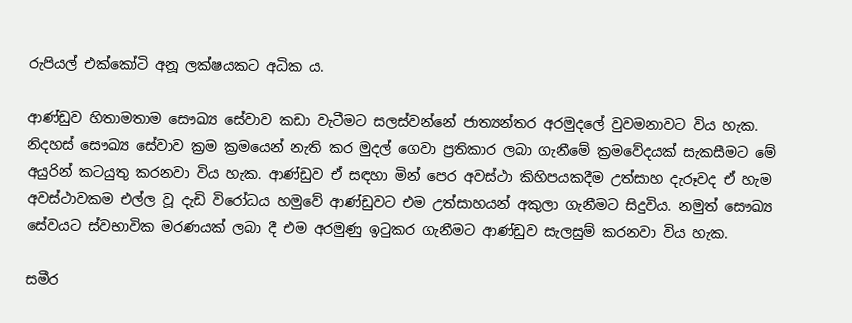රුපියල් එක්කෝටි අනූ ලක්ෂයකට අධික ය.

ආණ්ඩුව හිතාමතාම සෞඛ්‍ය සේවාව කඩා වැටීමට සලස්වන්නේ ජාත්‍යන්තර අරමුදලේ වුවමනාවට විය හැක. නිදහස් සෞඛ්‍ය සේවාව ක්‍රම ක්‍රමයෙන් නැති කර මුදල් ගෙවා ප්‍රතිකාර ලබා ගැනීමේ ක්‍රමවේදයක් සැකසීමට මේ අයුරින් කටයුතු කරනවා විය හැක. ආණ්ඩුව ඒ සඳහා මින් පෙර අවස්ථා කිහිපයකදීම උත්සාහ දැරූවද ඒ හැම අවස්ථාවකම එල්ල වූ දැඩි විරෝධය හමුවේ ආණ්ඩුවට එම උත්සාහයන් අකුලා ගැනීමට සිදුවිය. නමුත් සෞඛ්‍ය සේවයට ස්වභාවික මරණයක් ලබා දී එම අරමුණු ඉටුකර ගැනීමට ආණ්ඩුව සැලසුම් කරනවා විය හැක.

සමීර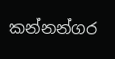කන්නන්ගර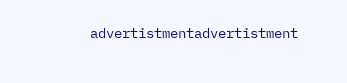advertistmentadvertistment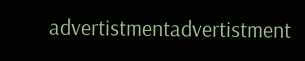advertistmentadvertistment